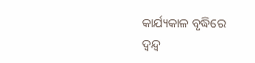କାର୍ଯ୍ୟକାଳ ବୃଦ୍ଧିରେ ଦ୍ୱନ୍ଦ୍ୱ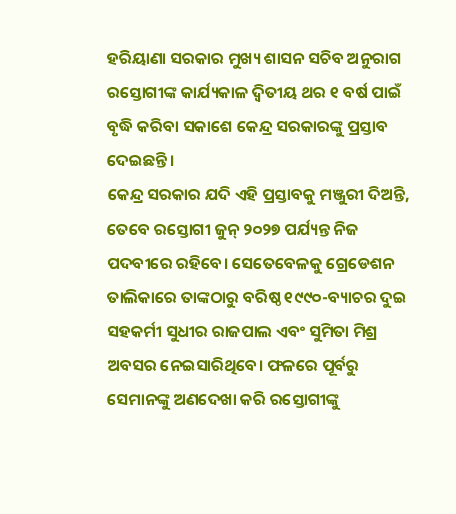ହରିୟାଣା ସରକାର ମୁଖ୍ୟ ଶାସନ ସଚିବ ଅନୁରାଗ ରସ୍ତୋଗୀଙ୍କ କାର୍ଯ୍ୟକାଳ ଦ୍ୱିତୀୟ ଥର ୧ ବର୍ଷ ପାଇଁ ବୃଦ୍ଧି କରିବା ସକାଶେ କେନ୍ଦ୍ର ସରକାରଙ୍କୁ ପ୍ରସ୍ତାବ ଦେଇଛନ୍ତି।
କେନ୍ଦ୍ର ସରକାର ଯଦି ଏହି ପ୍ରସ୍ତାବକୁ ମଞ୍ଜୁରୀ ଦିଅନ୍ତି, ତେବେ ରସ୍ତୋଗୀ ଜୁନ୍‌ ୨୦୨୭ ପର୍ଯ୍ୟନ୍ତ ନିଜ ପଦବୀରେ ରହିବେ। ସେତେବେଳକୁ ଗ୍ରେଡେଶନ ତାଲିକାରେ ତାଙ୍କଠାରୁ ବରିଷ୍ଠ ୧୯୯୦-ବ୍ୟାଚର ଦୁଇ ସହକର୍ମୀ ସୁଧୀର ରାଜପାଲ ଏବଂ ସୁମିତା ମିଶ୍ର ଅବସର ନେଇସାରିଥିବେ। ଫଳରେ ପୂର୍ବରୁ ସେମାନଙ୍କୁ ଅଣଦେଖା କରି ରସ୍ତୋଗୀଙ୍କୁ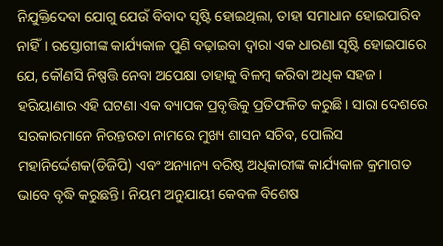ନିଯୁକ୍ତିଦେବା ଯୋଗୁ ଯେଉଁ ବିବାଦ ସୃଷ୍ଟି ହୋଇଥିଲା, ତାହା ସମାଧାନ ହୋଇପାରିବ ନାହିଁ। ରସ୍ତୋଗୀଙ୍କ କାର୍ଯ୍ୟକାଳ ପୁଣି ବଢ଼ାଇବା ଦ୍ୱାରା ଏକ ଧାରଣା ସୃଷ୍ଟି ହୋଇପାରେ ଯେ, କୌଣସି ନିଷ୍ପତ୍ତି ନେବା ଅପେକ୍ଷା ତାହାକୁ ବିଳମ୍ବ କରିବା ଅଧିକ ସହଜ । ହରିୟାଣାର ଏହି ଘଟଣା ଏକ ବ୍ୟାପକ ପ୍ରବୃତ୍ତିକୁ ପ୍ରତିଫଳିତ କରୁଛି। ସାରା ଦେଶରେ ସରକାରମାନେ ନିରନ୍ତରତା ନାମରେ ମୁଖ୍ୟ ଶାସନ ସଚିବ, ପୋଲିସ ମହାନିର୍ଦ୍ଦେଶକ(ଡିଜିପି) ଏବଂ ଅନ୍ୟାନ୍ୟ ବରିଷ୍ଠ ଅଧିକାରୀଙ୍କ କାର୍ଯ୍ୟକାଳ କ୍ରମାଗତ ଭାବେ ବୃଦ୍ଧି କରୁଛନ୍ତି। ନିୟମ ଅନୁଯାୟୀ କେବଳ ବିଶେଷ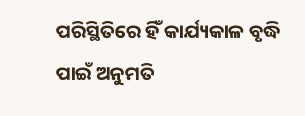ପରିସ୍ଥିତିରେ ହିଁ କାର୍ଯ୍ୟକାଳ ବୃଦ୍ଧି ପାଇଁ ଅନୁମତି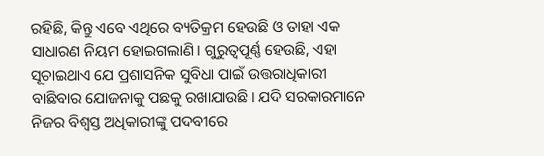ରହିଛି, କିନ୍ତୁ ଏବେ ଏଥିରେ ବ୍ୟତିକ୍ରମ ହେଉଛି ଓ ତାହା ଏକ ସାଧାରଣ ନିୟମ ହୋଇଗଲାଣି। ଗୁରୁତ୍ୱପୂର୍ଣ୍ଣ ହେଉଛି, ଏହା ସୂଚାଇଥାଏ ଯେ ପ୍ରଶାସନିକ ସୁବିଧା ପାଇଁ ଉତ୍ତରାଧିକାରୀ ବାଛିବାର ଯୋଜନାକୁ ପଛକୁ ରଖାଯାଉଛି। ଯଦି ସରକାରମାନେ ନିଜର ବିଶ୍ୱସ୍ତ ଅଧିକାରୀଙ୍କୁ ପଦବୀରେ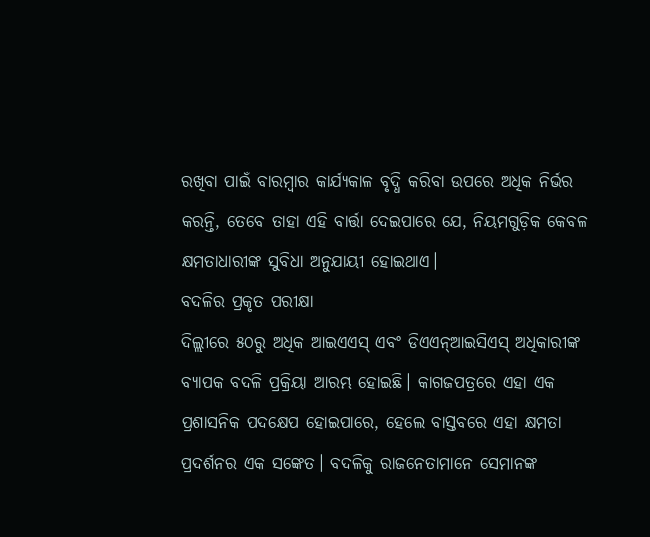ରଖିବା ପାଇଁ ବାରମ୍ବାର କାର୍ଯ୍ୟକାଳ ବୃଦ୍ଧି କରିବା ଉପରେ ଅଧିକ ନିର୍ଭର କରନ୍ତି, ତେବେ ତାହା ଏହି ବାର୍ତ୍ତା ଦେଇପାରେ ଯେ, ନିୟମଗୁଡ଼ିକ କେବଳ କ୍ଷମତାଧାରୀଙ୍କ ସୁବିଧା ଅନୁଯାୟୀ ହୋଇଥାଏ।
ବଦଳିର ପ୍ରକୃତ ପରୀକ୍ଷା
ଦିଲ୍ଲୀରେ ୫୦ରୁ ଅଧିକ ଆଇଏଏସ୍‌ ଏବଂ ଡିଏଏନ୍‌ଆଇସିଏସ୍‌ ଅଧିକାରୀଙ୍କ ବ୍ୟାପକ ବଦଳି ପ୍ରକ୍ରିୟା ଆରମ୍ଭ ହୋଇଛି। କାଗଜପତ୍ରରେ ଏହା ଏକ ପ୍ରଶାସନିକ ପଦକ୍ଷେପ ହୋଇପାରେ, ହେଲେ ବାସ୍ତବରେ ଏହା କ୍ଷମତା ପ୍ରଦର୍ଶନର ଏକ ସଙ୍କେତ। ବଦଳିକୁ ରାଜନେତାମାନେ ସେମାନଙ୍କ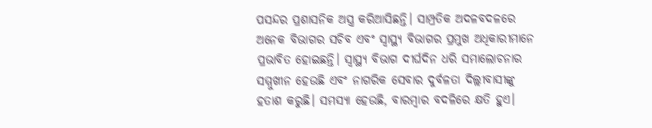ପସନ୍ଦର ପ୍ରଶାସନିକ ଅସ୍ତ୍ର କରିଆସିଛନ୍ତି। ସାମ୍ପ୍ରତିକ ଅଦଳବଦଳରେ ଅନେକ ବିଭାଗର ସଚିବ ଏବଂ ସ୍ବାସ୍ଥ୍ୟ ବିଭାଗର ପ୍ରମୁଖ ଅଧିକାରୀମାନେ ପ୍ରଭାବିତ ହୋଇଛନ୍ତି। ସ୍ବାସ୍ଥ୍ୟ ବିଭାଗ ଦୀର୍ଘଦିନ ଧରି ସମାଲୋଚନାର ସମ୍ମୁଖୀନ ହେଉଛି ଏବଂ ନାଗରିକ ସେବାର ଦୁର୍ବଳତା ଦିଲ୍ଲୀବାସୀଙ୍କୁ ହତାଶ କରୁଛି। ସମସ୍ୟା ହେଉଛି, ବାରମ୍ବାର ବଦଳିରେ କ୍ଷତି ହୁଏ।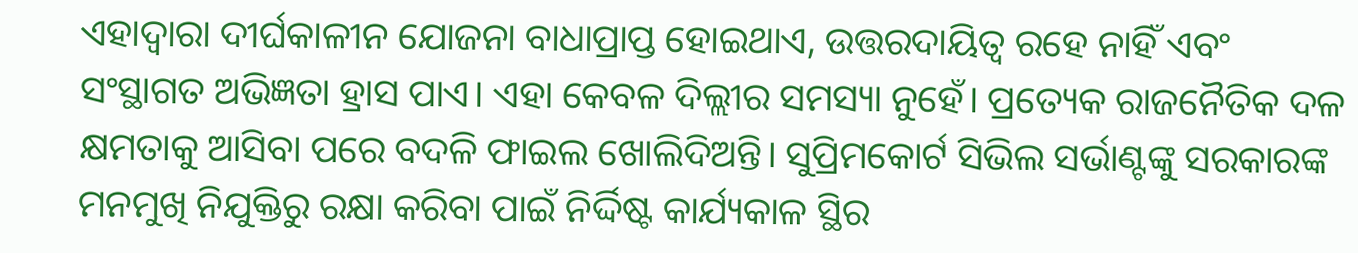ଏହାଦ୍ୱାରା ଦୀର୍ଘକାଳୀନ ଯୋଜନା ବାଧାପ୍ରାପ୍ତ ହୋଇଥାଏ, ଉତ୍ତରଦାୟିତ୍ୱ ରହେ ନାହିଁ ଏବଂ ସଂସ୍ଥାଗତ ଅଭିଜ୍ଞତା ହ୍ରାସ ପାଏ। ଏହା କେବଳ ଦିଲ୍ଲୀର ସମସ୍ୟା ନୁହେଁ। ପ୍ରତ୍ୟେକ ରାଜନୈତିକ ଦଳ କ୍ଷମତାକୁ ଆସିବା ପରେ ବଦଳି ଫାଇଲ ଖୋଲିଦିଅନ୍ତି। ସୁପ୍ରିମକୋର୍ଟ ସିଭିଲ ସର୍ଭାଣ୍ଟଙ୍କୁ ସରକାରଙ୍କ ମନମୁଖି ନିଯୁକ୍ତିରୁ ରକ୍ଷା କରିବା ପାଇଁ ନିର୍ଦ୍ଦିଷ୍ଟ କାର୍ଯ୍ୟକାଳ ସ୍ଥିର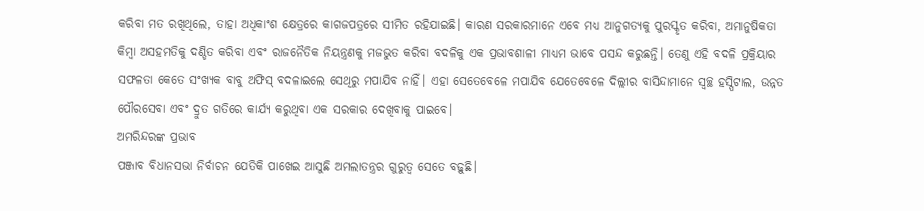କରିବା ମତ ରଖିଥିଲେ, ତାହା ଅଧିକାଂଶ କ୍ଷେତ୍ରରେ କାଗଜପତ୍ରରେ ସୀମିତ ରହିଯାଇଛି। କାରଣ ସରକାରମାନେ ଏବେ ମଧ୍ୟ ଆନୁଗତ୍ୟକୁ ପୁରସ୍କୃତ କରିବା, ଅମାନୁଷିକତା କିମ୍ବା ଅସହମତିକୁ ଦଣ୍ଡିତ କରିବା ଏବଂ ରାଜନୈତିକ ନିୟନ୍ତ୍ରଣକୁ ମଜଭୁତ କରିବା ବଦଳିକୁ ଏକ ପ୍ରଭାବଶାଳୀ ମାଧ୍ୟମ ଭାବେ ପସନ୍ଦ କରୁଛନ୍ତି। ତେଣୁ ଏହି ବଦଳି ପ୍ରକ୍ରିୟାର ସଫଳତା କେତେ ସଂଖ୍ୟକ ବାବୁ ଅଫିସ୍‌ ବଦଳାଇଲେ ସେଥିରୁ ମପାଯିବ ନାହିଁ। ଏହା ସେତେବେଳେ ମପାଯିବ ଯେତେବେଳେ ଦିଲ୍ଲୀର ବାସିନ୍ଦାମାନେ ସ୍ବଚ୍ଛ ହସ୍ପିଟାଲ, ଉନ୍ନତ ପୌରସେବା ଏବଂ ଦ୍ରୁତ ଗତିରେ କାର୍ଯ୍ୟ କରୁଥିବା ଏକ ସରକାର ଦେଖିବାକୁ ପାଇବେ।
ଅମରିନ୍ଦରଙ୍କ ପ୍ରଭାବ
ପଞ୍ଜାବ ବିଧାନସଭା ନିର୍ବାଚନ ଯେତିକି ପାଖେଇ ଆସୁଛି ଅମଲାତନ୍ତ୍ରର ଗୁରୁତ୍ୱ ସେତେ ବଢ଼ୁଛି।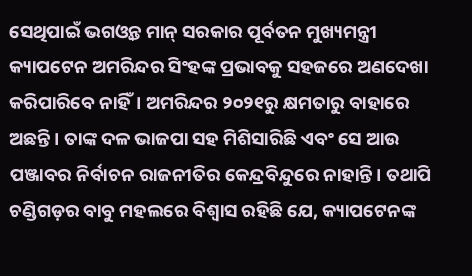ସେଥିପାଇଁ ଭଗଓ୍ବନ୍ତ ମାନ୍‌ ସରକାର ପୂର୍ବତନ ମୁଖ୍ୟମନ୍ତ୍ରୀ କ୍ୟାପଟେନ ଅମରିନ୍ଦର ସିଂହଙ୍କ ପ୍ରଭାବକୁ ସହଜରେ ଅଣଦେଖା କରିପାରିବେ ନାହିଁ। ଅମରିନ୍ଦର ୨୦୨୧ରୁ କ୍ଷମତାରୁ ବାହାରେ ଅଛନ୍ତି। ତାଙ୍କ ଦଳ ଭାଜପା ସହ ମିଶିସାରିଛି ଏବଂ ସେ ଆଉ ପଞ୍ଜାବର ନିର୍ବାଚନ ରାଜନୀତିର କେନ୍ଦ୍ରବିନ୍ଦୁରେ ନାହାନ୍ତି। ତଥାପି ଚଣ୍ଡିଗଡ଼ର ବାବୁ ମହଲରେ ବିଶ୍ୱାସ ରହିଛି ଯେ, କ୍ୟାପଟେନଙ୍କ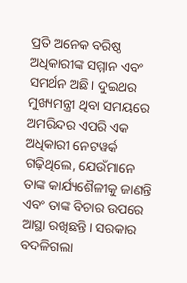ପ୍ରତି ଅନେକ ବରିଷ୍ଠ ଅଧିକାରୀଙ୍କ ସମ୍ମାନ ଏବଂ ସମର୍ଥନ ଅଛି। ଦୁଇଥର ମୁଖ୍ୟମନ୍ତ୍ରୀ ଥିବା ସମୟରେ ଅମରିନ୍ଦର ଏପରି ଏକ ଅଧିକାରୀ ନେଟୱର୍କ ଗଢ଼ିଥିଲେ, ଯେଉଁମାନେ ତାଙ୍କ କାର୍ଯ୍ୟଶୈଳୀକୁ ଜାଣନ୍ତି ଏବଂ ତାଙ୍କ ବିଚାର ଉପରେ ଆସ୍ଥା ରଖିଛନ୍ତି। ସରକାର ବଦଳିଗଲା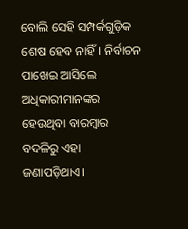ବୋଲି ସେହି ସମ୍ପର୍କଗୁଡ଼ିକ ଶେଷ ହେବ ନାହିଁ। ନିର୍ବାଚନ ପାଖେଇ ଆସିଲେ ଅଧିକାରୀମାନଙ୍କର ହେଉଥିବା ବାରମ୍ବାର ବଦଳିରୁ ଏହା ଜଣାପଡ଼ିଥାଏ।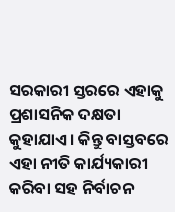ସରକାରୀ ସ୍ତରରେ ଏହାକୁ ପ୍ରଶାସନିକ ଦକ୍ଷତା କୁହାଯାଏ। କିନ୍ତୁ ବାସ୍ତବରେ ଏହା ନୀତି କାର୍ଯ୍ୟକାରୀ କରିବା ସହ ନିର୍ବାଚନ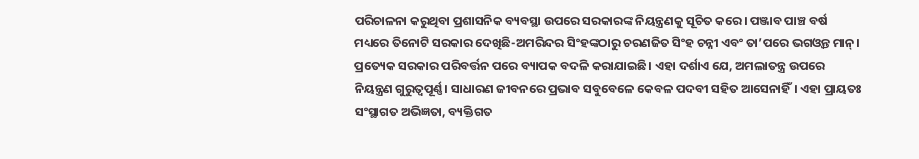ପରିଚାଳନା କରୁଥିବା ପ୍ରଶାସନିକ ବ୍ୟବସ୍ଥା ଉପରେ ସରକାରଙ୍କ ନିୟନ୍ତ୍ରଣକୁ ସୂଚିତ କରେ। ପଞ୍ଜାବ ପାଞ୍ଚ ବର୍ଷ ମଧ୍ୟରେ ତିନୋଟି ସରକାର ଦେଖିଛି-ଅମରିନ୍ଦର ସିଂହଙ୍କଠାରୁ ଚରଣଜିତ ସିଂହ ଚନ୍ନୀ ଏବଂ ତା’ପରେ ଭଗଓ୍ବନ୍ତ ମାନ୍‌। ପ୍ରତ୍ୟେକ ସରକାର ପରିବର୍ତ୍ତନ ପରେ ବ୍ୟାପକ ବଦଳି କରାଯାଇଛି। ଏହା ଦର୍ଶାଏ ଯେ, ଅମଲାତନ୍ତ୍ର ଉପରେ ନିୟନ୍ତ୍ରଣ ଗୁରୁତ୍ୱପୂର୍ଣ୍ଣ। ସାଧାରଣ ଜୀବନରେ ପ୍ରଭାବ ସବୁବେଳେ କେବଳ ପଦବୀ ସହିତ ଆସେନାହିଁ। ଏହା ପ୍ରାୟତଃ ସଂସ୍ଥାଗତ ଅଭିଜ୍ଞତା, ବ୍ୟକ୍ତିଗତ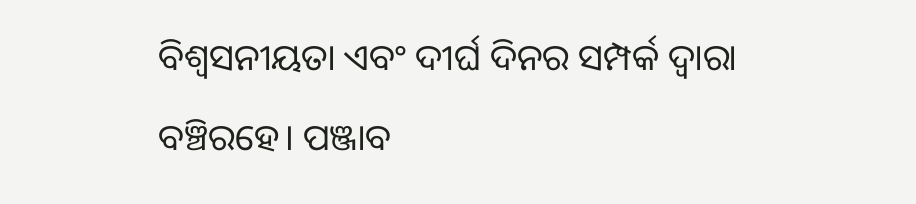ବିଶ୍ୱସନୀୟତା ଏବଂ ଦୀର୍ଘ ଦିନର ସମ୍ପର୍କ ଦ୍ୱାରା ବଞ୍ଚିରହେ। ପଞ୍ଜାବ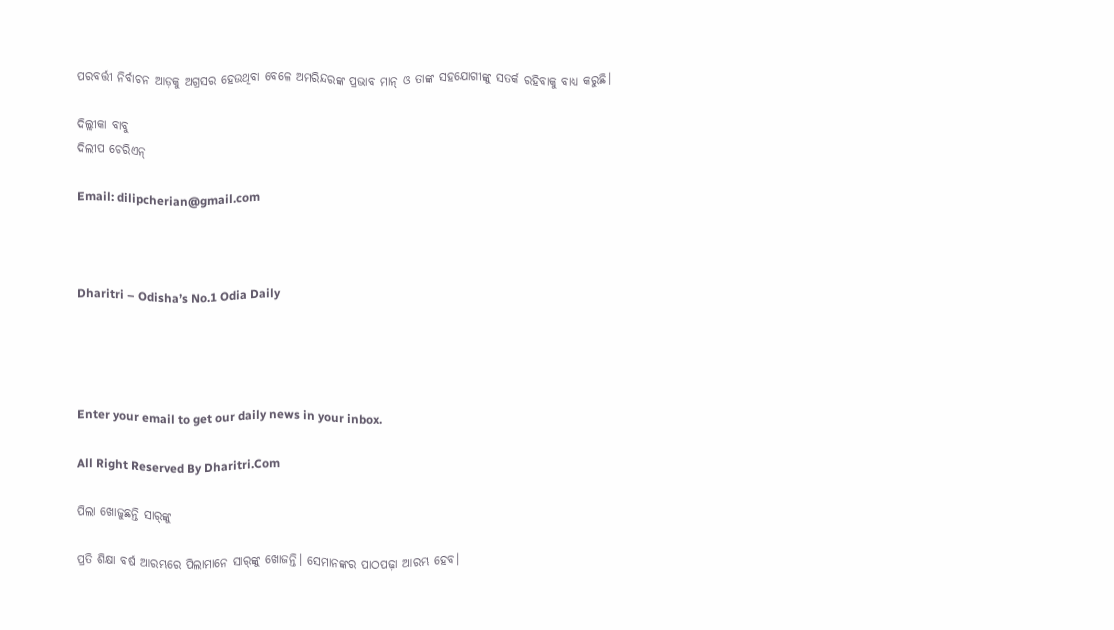ପରବର୍ତ୍ତୀ ନିର୍ବାଚନ ଆଡ଼କୁ ଅଗ୍ରସର ହେଉଥିବା ବେଳେ ଅମରିନ୍ଦରଙ୍କ ପ୍ରଭାବ ମାନ୍‌ ଓ ତାଙ୍କ ସହଯୋଗୀଙ୍କୁ ସତର୍କ ରହିବାକୁ ବାଧ୍ୟ କରୁଛି।

ଦିଲ୍ଲୀକା ବାବୁ
ଦିଲୀପ ଚେରିଏନ୍‌

Email: dilipcherian@gmail.com



Dharitri – Odisha’s No.1 Odia Daily




Enter your email to get our daily news in your inbox.

All Right Reserved By Dharitri.Com

ପିଲା ଖୋଜୁଛନ୍ତି ସାର୍‌ଙ୍କୁ

ପ୍ରତି ଶିକ୍ଷା ବର୍ଷ ଆରମ୍ଭରେ ପିଲାମାନେ ସାର୍‌ଙ୍କୁ ଖୋଜନ୍ତି। ସେମାନଙ୍କର ପାଠପଢ଼ା ଆରମ୍ଭ ହେବ।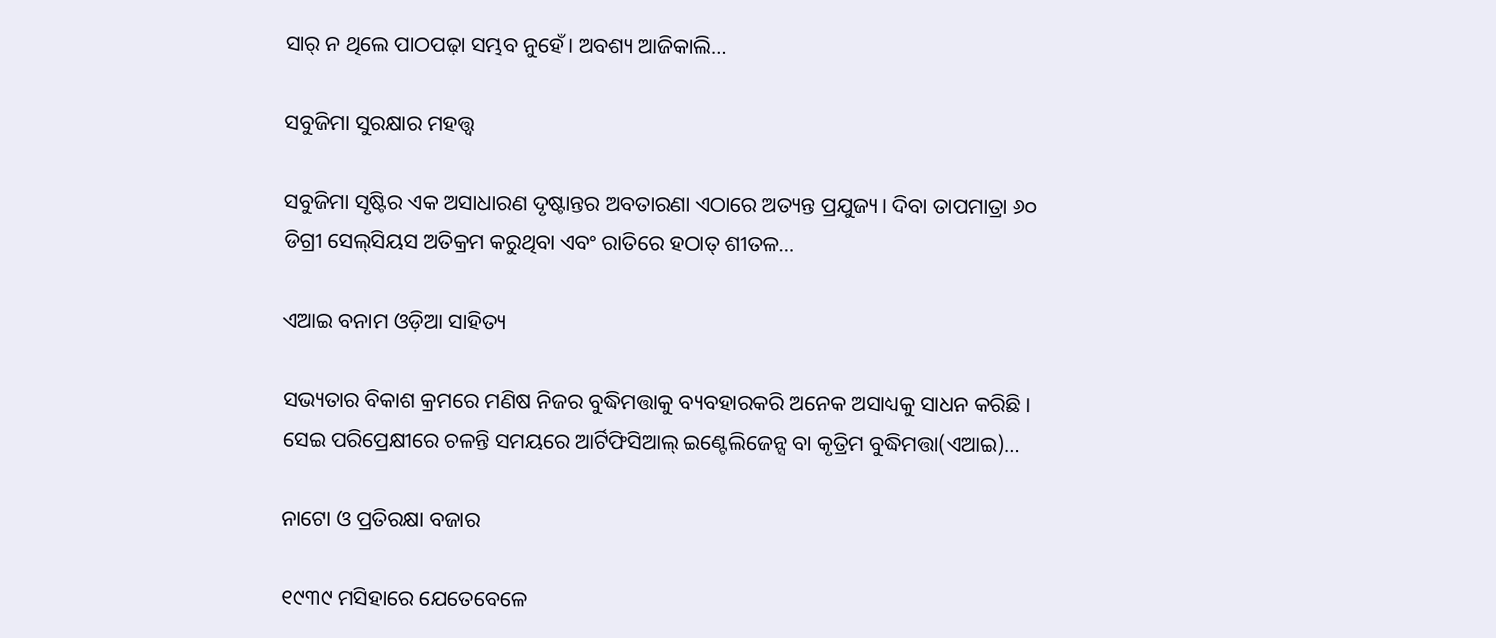ସାର୍‌ ନ ଥିଲେ ପାଠପଢ଼ା ସମ୍ଭବ ନୁହେଁ। ଅବଶ୍ୟ ଆଜିକାଲି…

ସବୁଜିମା ସୁରକ୍ଷାର ମହତ୍ତ୍ୱ

ସବୁଜିମା ସୃଷ୍ଟିର ଏକ ଅସାଧାରଣ ଦୃଷ୍ଟାନ୍ତର ଅବତାରଣା ଏଠାରେ ଅତ୍ୟନ୍ତ ପ୍ରଯୁଜ୍ୟ। ଦିବା ତାପମାତ୍ରା ୬୦ ଡିଗ୍ରୀ ସେଲ୍‌ସିୟସ ଅତିକ୍ରମ କରୁଥିବା ଏବଂ ରାତିରେ ହଠାତ୍‌ ଶୀତଳ…

ଏଆଇ ବନାମ ଓଡ଼ିଆ ସାହିତ୍ୟ

ସଭ୍ୟତାର ବିକାଶ କ୍ରମରେ ମଣିଷ ନିଜର ବୁଦ୍ଧିମତ୍ତାକୁ ବ୍ୟବହାରକରି ଅନେକ ଅସାଧ୍ୟକୁ ସାଧନ କରିଛି। ସେଇ ପରିପ୍ରେକ୍ଷୀରେ ଚଳନ୍ତି ସମୟରେ ଆର୍ଟିଫିସିଆଲ୍‌ ଇଣ୍ଟେଲିଜେନ୍ସ ବା କୃତ୍ରିମ ବୁଦ୍ଧିମତ୍ତା(ଏଆଇ)…

ନାଟୋ ଓ ପ୍ରତିରକ୍ଷା ବଜାର

୧୯୩୯ ମସିହାରେ ଯେତେବେଳେ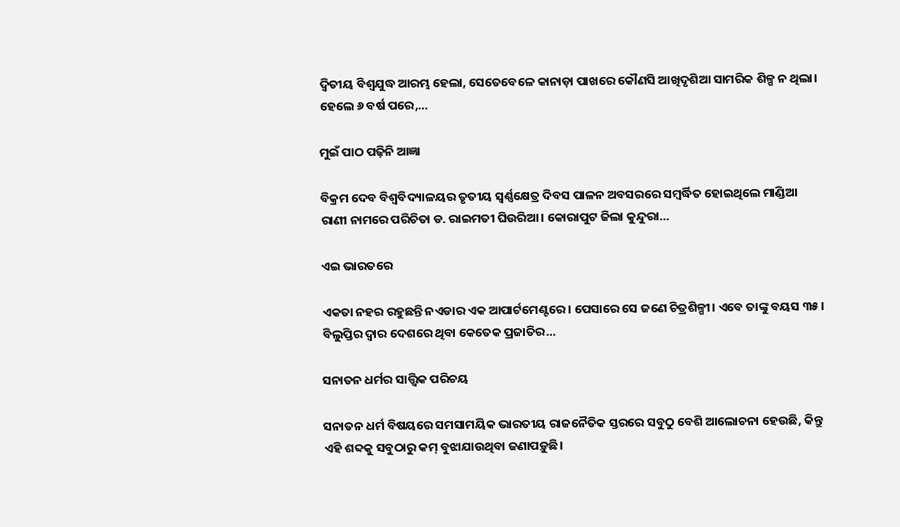ଦ୍ୱିତୀୟ ବିଶ୍ୱଯୁଦ୍ଧ ଆରମ୍ଭ ହେଲା, ସେତେବେଳେ କାନାଡ଼ା ପାଖରେ କୌଣସି ଆଖିଦୃଶିଆ ସାମରିକ ଶିଳ୍ପ ନ ଥିଲା। ହେଲେ ୬ ବର୍ଷ ପରେ,…

ମୁଇଁ ପାଠ ପଢ଼ିନି ଆଜ୍ଞା

ବିକ୍ରମ ଦେବ ବିଶ୍ବବିଦ୍ୟାଳୟର ତୃତୀୟ ସ୍ବର୍ଣ୍ଣକ୍ଷେତ୍ର ଦିବସ ପାଳନ ଅବସରରେ ସମ୍ବର୍ଦ୍ଧିତ ହୋଇଥିଲେ ମାଣ୍ଡିଆ ରାଣୀ ନାମରେ ପରିଚିତା ଡ. ରାଇମତୀ ଘିଉରିଆ। କୋରାପୁଟ ଜିଲା କୁନ୍ଦୁରା…

ଏଇ ଭାରତରେ

ଏକତା ନହର ରହୁଛନ୍ତି ନଏଡାର ଏକ ଆପାର୍ଟମେଣ୍ଟରେ। ପେସାରେ ସେ ଜଣେ ଚିତ୍ରଶିଳ୍ପୀ। ଏବେ ତାଙ୍କୁ ବୟସ ୩୫। ବିଲୁପ୍ତିର ଦ୍ୱାର ଦେଶରେ ଥିବା କେତେକ ପ୍ରଜାତିର…

ସନାତନ ଧର୍ମର ସାତ୍ତ୍ୱିକ ପରିଚୟ

ସନାତନ ଧର୍ମ ବିଷୟରେ ସମସାମୟିକ ଭାରତୀୟ ରାଜନୈତିକ ସ୍ତରରେ ସବୁଠୁ ବେଶି ଆଲୋଚନା ହେଉଛି, କିନ୍ତୁ ଏହି ଶବ୍ଦକୁ ସବୁଠାରୁ କମ୍‌ ବୁଝାଯାଉଥିବା ଜଣାପଡ଼ୁଛି।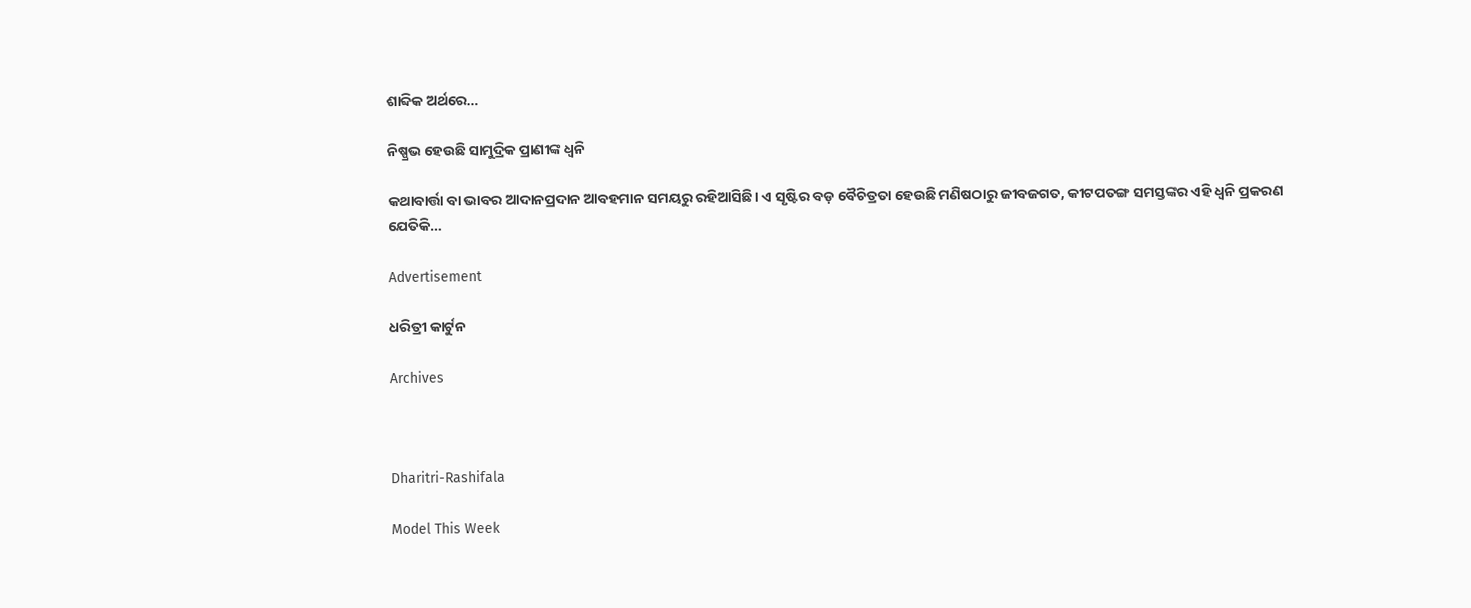ଶାବ୍ଦିକ ଅର୍ଥରେ…

ନିଷ୍ପ୍ରଭ ହେଉଛି ସାମୁଦ୍ରିକ ପ୍ରାଣୀଙ୍କ ଧ୍ୱନି

କଥାବାର୍ତ୍ତା ବା ଭାବର ଆଦାନପ୍ରଦାନ ଆବହମାନ ସମୟରୁ ରହିଆସିଛି। ଏ ସୃଷ୍ଟିର ବଡ଼ ବୈଚିତ୍ରତା ହେଉଛି ମଣିଷଠାରୁ ଜୀବଜଗତ, କୀଟପତଙ୍ଗ ସମସ୍ତଙ୍କର ଏହି ଧ୍ୱନି ପ୍ରକରଣ ଯେତିକି…

Advertisement

ଧରିତ୍ରୀ କାର୍ଟୁନ

Archives



Dharitri-Rashifala

Model This Week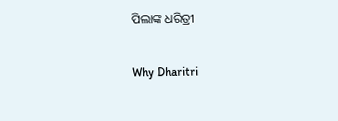ପିଲାଙ୍କ ଧରିତ୍ରୀ

Why Dharitri